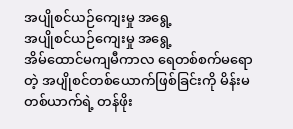အပျိုစင်ယဉ်ကျေးမှု အရွေ့
အပျိုစင်ယဉ်ကျေးမှု အရွေ့
အိမ်ထောင်မကျမီကာလ ရေတစ်စက်မရောတဲ့ အပျိုစင်တစ်ယောက်ဖြစ်ခြင်းကို မိန်းမတစ်ယာက်ရဲ့ တန်ဖိုး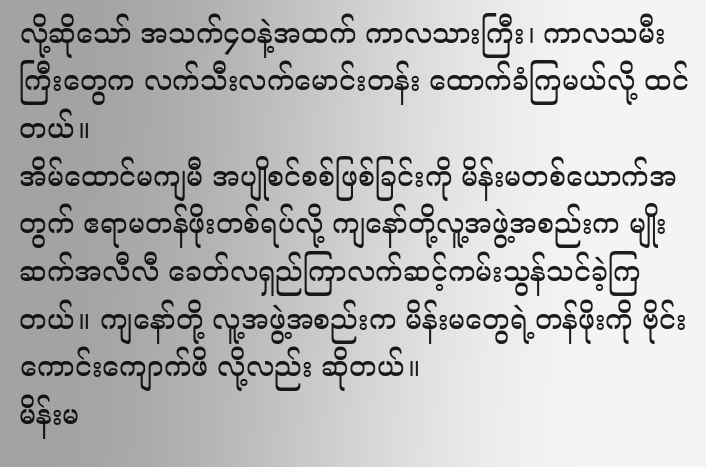လို့ဆိုသော် အသက်၄၀နဲ့အထက် ကာလသားကြီး၊ ကာလသမီးကြီးတွေက လက်သီးလက်မောင်းတန်း ထောက်ခံကြမယ်လို့ ထင်တယ်။
အိမ်ထောင်မကျမီ အပျိုစင်စစ်ဖြစ်ခြင်းကို မိန်းမတစ်ယောက်အတွက် ဧရာမတန်ဖိုးတစ်ရပ်လို့ ကျနော်တို့လူ့အဖွဲ့အစည်းက မျိုးဆက်အလီလီ ခေတ်လရှည်ကြာလက်ဆင့်ကမ်းသွန်သင်ခဲ့ကြတယ်။ ကျနော်တို့ လူ့အဖွဲ့အစည်းက မိန်းမတွေရဲ့တန်ဖိုးကို ဗိုင်းကောင်းကျောက်ဖိ လို့လည်း ဆိုတယ်။
မိန်းမ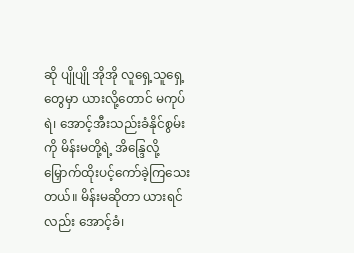ဆို ပျိုပျို အိုအို လူရှေ့သူရှေ့တွေမှာ ယားလို့တောင် မကုပ်ရဲ၊ အောင့်အီးသည်းခံနိုင်စွမ်းကို မိန်းမတို့ရဲ့ အိန္ဒြေလို့ မြှောက်ထိုးပင့်ကော်ခဲ့ကြသေးတယ်။ မိန်းမဆိုတာ ယားရင်လည်း အောင့်ခံ၊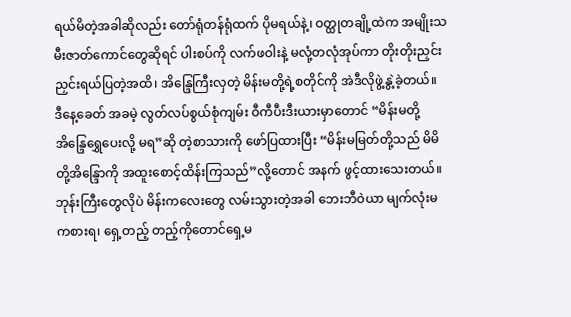ရယ်မိတဲ့အခါဆိုလည်း တော်ရုံတန်ရုံထက် ပိုမရယ်နဲ့၊ ဝတ္ထုတချို့ထဲက အမျိုးသမီးဇာတ်ကောင်တွေဆိုရင် ပါးစပ်ကို လက်ဖဝါးနဲ့ မလုံ့တလုံအုပ်ကာ တိုးတိုးညှင်းညှင်းရယ်ပြတဲ့အထိ၊ အိန္ဒြေကြီးလှတဲ့ မိန်းမတို့ရဲ့စတိုင်ကို အဲဒီလိုဖွဲ့နွဲ့ခဲ့တယ်။
ဒီနေ့ခေတ် အခမဲ့ လွတ်လပ်စွယ်စုံကျမ်း ဝီကီပီးဒီးယားမှာတောင် “မိန်းမတို့အိန္ဒြေရွှေပေးလို့ မရ”ဆို တဲ့စာသားကို ဖော်ပြထားပြီး “မိန်းမမြတ်တို့သည် မိမိတို့အိန္ဒြောကို အထူးစောင့်ထိန်းကြသည်”လို့တောင် အနက် ဖွင့်ထားသေးတယ်။
ဘုန်းကြီးတွေလိုပဲ မိန်းကလေးတွေ လမ်းသွားတဲ့အခါ ဘေးဘီဝဲယာ မျက်လုံးမကစားရ၊ ရှေ့တည့် တည့်ကိုတောင်ရှေ့မ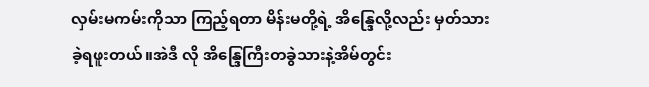လှမ်းမကမ်းကိုသာ ကြည့်ရတာ မိန်းမတို့ရဲ့ အိန္ဒြေလို့လည်း မှတ်သားခဲ့ရဖူးတယ်။အဲဒီ လို အိန္ဒြေကြီးတခွဲသားနဲ့အိမ်တွင်း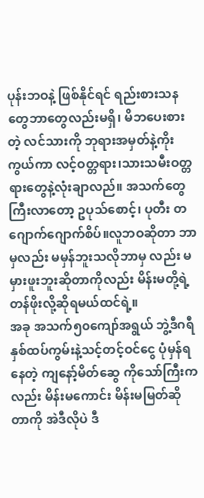ပုန်းဘဝနဲ့ ဖြစ်နိုင်ရင် ရည်းစားသနတွေဘာတွေလည်းမရှိ၊ မိဘပေးစားတဲ့ လင်သားကို ဘုရားအမှတ်နဲ့ကိုးကွယ်ကာ လင့်ဝတ္တရား၊သားသမီးဝတ္တရားတွေနဲ့လုံးချာလည်။ အသက်တွေ ကြီးလာတော့ ဥပုသ်စောင့်၊ ပုတီး တဂျောက်ဂျောက်စိပ်။လူဘဝဆိုတာ ဘာမှလည်း မမှန်ဘူးသလိုဘာမှ လည်း မမှားဖူးဘူးဆိုတာကိုလည်း မိန်းမတို့ရဲ့ တန်ဖိုးလို့ဆိုရမယ်ထင်ရဲ့။
အခု အသက်၅၀ကျော်အရွယ် ဘွဲ့ဒီဂရီနှစ်ထပ်ကွမ်းနဲ့သင့်တင့်ဝင်ငွေ ပုံမှန်ရနေတဲ့ ကျနော့်မိတ်ဆွေ ကိုသော်ကြီးကလည်း မိန်းမကောင်း မိန်းမမြတ်ဆိုတာကို အဲဒီလိုပဲ ဒီ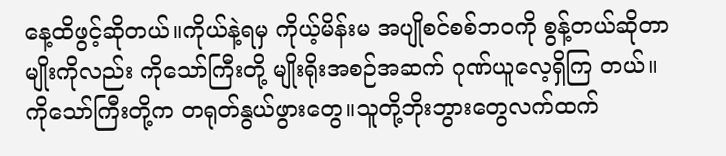နေ့ထိဖွင့်ဆိုတယ်။ကိုယ်နဲ့ရမှ ကိုယ့်မိန်းမ အပျိုစင်စစ်ဘဝကို စွန့်တယ်ဆိုတာမျိုးကိုလည်း ကိုသော်ကြီးတို့ မျိုးရိုးအစဉ်အဆက် ဂုဏ်ယူလေ့ရှိကြ တယ်။
ကိုသော်ကြီးတို့က တရုတ်နွယ်ဖွားတွေ။သူတို့ဘိုးဘွားတွေလက်ထက်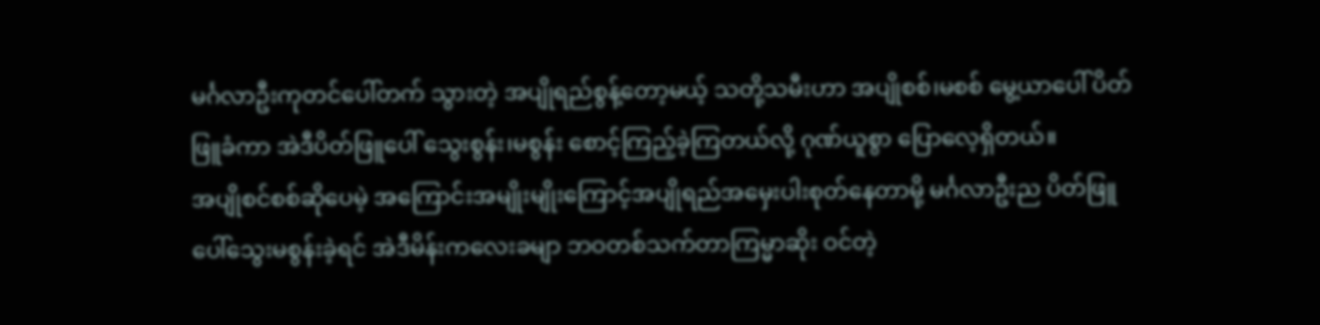မင်္ဂလာဦးကုတင်ပေါ်တက် သွားတဲ့ အပျိုရည်စွန့်တော့မယ့် သတို့သမီးဟာ အပျိုစစ်၊မစစ် မွေ့ယာပေါ် ပိတ်ဖြူခံကာ အဲဒီပိတ်ဖြူပေါ် သွေးစွန်း၊မစွန်း စောင့်ကြည့်ခဲ့ကြတယ်လို့ ဂုဏ်ယူစွာ ပြောလေ့ရှိတယ်။
အပျိုစင်စစ်ဆိုပေမဲ့ အကြောင်းအမျိုးမျိုးကြောင့်အပျိုရည်အမှေးပါးစုတ်နေတာမို့ မင်္ဂလာဦးည ပိတ်ဖြူပေါ်သွေးမစွန်းခဲ့ရင် အဲဒီမိန်းကလေးခမျာ ဘဝတစ်သက်တာကြမ္မာဆိုး ဝင်တဲ့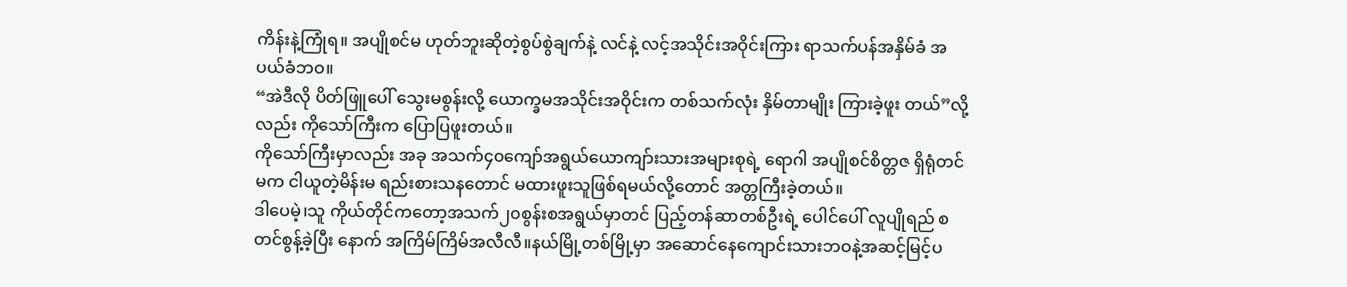ကိန်းနဲ့ကြုံရ။ အပျိုစင်မ ဟုတ်ဘူးဆိုတဲ့စွပ်စွဲချက်နဲ့ လင်နဲ့ လင့်အသိုင်းအဝိုင်းကြား ရာသက်ပန်အနှိမ်ခံ အပယ်ခံဘဝ။
“အဲဒီလို ပိတ်ဖြူပေါ် သွေးမစွန်းလို့ ယောက္ခမအသိုင်းအဝိုင်းက တစ်သက်လုံး နှိမ်တာမျိုး ကြားခဲ့ဖူး တယ်”လို့လည်း ကိုသော်ကြီးက ပြောပြဖူးတယ်။
ကိုသော်ကြီးမှာလည်း အခု အသက်၄၀ကျော်အရွယ်ယောကျာ်းသားအများစုရဲ့ ရောဂါ အပျိုစင်စိတ္တဇ ရှိရုံတင်မက ငါယူတဲ့မိန်းမ ရည်းစားသနတောင် မထားဖူးသူဖြစ်ရမယ်လို့တောင် အတ္တကြီးခဲ့တယ်။
ဒါပေမဲ့၊သူ ကိုယ်တိုင်ကတော့အသက်၂၀စွန်းစအရွယ်မှာတင် ပြည့်တန်ဆာတစ်ဦးရဲ့ ပေါင်ပေါ် လူပျိုရည် စတင်စွန့်ခဲ့ပြီး နောက် အကြိမ်ကြိမ်အလီလီ။နယ်မြို့တစ်မြို့မှာ အဆောင်နေကျောင်းသားဘဝနဲ့အဆင့်မြင့်ပ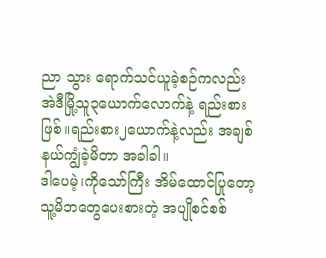ညာ သွား ရောက်သင်ယူခဲ့စဉ်ကလည်း အဲဒီမြို့သူ၃ယောက်လောက်နဲ့ ရည်းစားဖြစ်။ရည်းစား၂ယောက်နဲ့လည်း အချစ်နယ်ကျွံခဲ့မိတာ အခါခါ။
ဒါပေမဲ့၊ကိုသော်ကြီး အိမ်ထောင်ပြုတော့ သူ့မိဘတွေပေးစားတဲ့ အပျိုစင်စစ်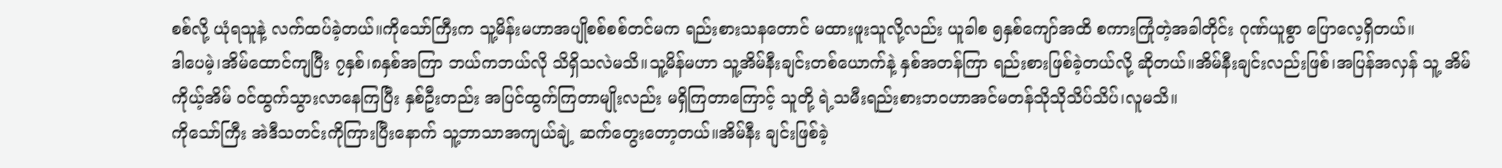စစ်လို့ ယုံရသူနဲ့ လက်ထပ်ခဲ့တယ်။ကိုသော်ကြီးက သူ့မိန်းမဟာအပျိုစစ်စစ်တင်မက ရည်းစားသနတောင် မထားဖူးသူလို့လည်း ယူခါစ ၅နှစ်ကျော်အထိ စကားကြုံတဲ့အခါတိုင်း ဂုဏ်ယူစွာ ပြောလေ့ရှိတယ်။
ဒါပေမဲ့၊အိမ်ထောင်ကျပြီး ၇နှစ်၊၈နှစ်အကြာ ဘယ်ကဘယ်လို သိရှိသလဲမသိ။သူ့မိန်မဟာ သူ့အိမ်နီးချင်းတစ်ယောက်နဲ့ နှစ်အတန်ကြာ ရည်းစားဖြစ်ခဲ့တယ်လို့ ဆိုတယ်။အိမ်နီးချင်းလည်းဖြစ်၊အပြန်အလှန် သူ့ အိမ်ကိုယ့်အိမ် ဝင်ထွက်သွားလာနေကြပြီး နှစ်ဦးတည်း အပြင်ထွက်ကြတာမျိုးလည်း မရှိကြတာကြောင့် သူတို့ ရဲ့သမီးရည်းစားဘဝဟာအင်မတန်သိုသိုသိပ်သိပ်၊လူမသိ။
ကိုသော်ကြီး အဲဒီသတင်းကိုကြားပြီးနောက် သူ့ဘာသာအကျယ်ချဲ့ ဆက်တွေးတော့တယ်။အိမ်နီး ချင်းဖြစ်ခဲ့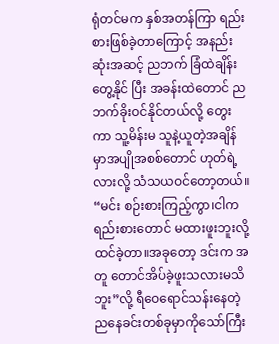ရုံတင်မက နှစ်အတန်ကြာ ရည်းစားဖြစ်ခဲ့တာကြောင့် အနည်းဆုံးအဆင့် ညဘက် ခြံထဲချိန်းတွေ့နိုင် ပြီး အခန်းထဲတောင် ညဘက်ခိုးဝင်နိုင်တယ်လို့ တွေးကာ သူ့မိန်းမ သူနဲ့ယူတဲ့အချိန်မှာအပျိုအစစ်တောင် ဟုတ်ရဲ့လားလို့ သံသယဝင်တော့တယ်။
“မင်း စဉ်းစားကြည့်ကွာ၊ငါက ရည်းစားတောင် မထားဖူးဘူးလို့ ထင်ခဲ့တာ။အခုတော့ ဒင်းက အတူ တောင်အိပ်ခဲ့ဖူးသလားမသိဘူး”လို့ ရီဝေရောင်သန်းနေတဲ့ ညနေခင်းတစ်ခုမှာကိုသော်ကြီး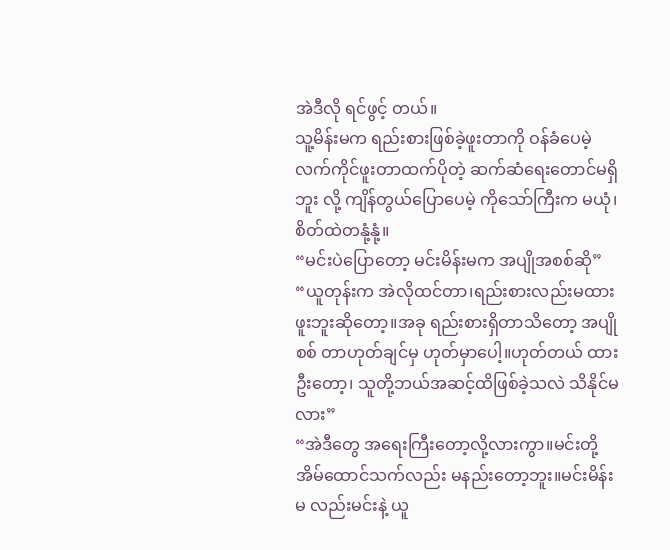အဲဒီလို ရင်ဖွင့် တယ်။
သူ့မိန်းမက ရည်းစားဖြစ်ခဲ့ဖူးတာကို ဝန်ခံပေမဲ့ လက်ကိုင်ဖူးတာထက်ပိုတဲ့ ဆက်ဆံရေးတောင်မရှိဘူး လို့ ကျိန်တွယ်ပြောပေမဲ့ ကိုသော်ကြီးက မယုံ၊စိတ်ထဲတနုံ့နုံ့။
“မင်းပဲပြောတော့ မင်းမိန်းမက အပျိုအစစ်ဆို”
“ယူတုန်းက အဲလိုထင်တာ၊ရည်းစားလည်းမထားဖူးဘူးဆိုတော့။အခု ရည်းစားရှိတာသိတော့ အပျိုစစ် တာဟုတ်ချင်မှ ဟုတ်မှာပေါ့။ဟုတ်တယ် ထားဦးတော့၊ သူတို့ဘယ်အဆင့်ထိဖြစ်ခဲ့သလဲ သိနိုင်မလား”
“အဲဒီတွေ အရေးကြီးတော့လို့လားကွာ။မင်းတို့အိမ်ထောင်သက်လည်း မနည်းတော့ဘူး။မင်းမိန်းမ လည်းမင်းနဲ့ ယူ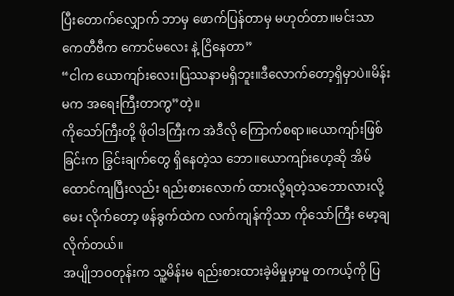ပြီးတောက်လျှောက် ဘာမှ ဖောက်ပြန်တာမှ မဟုတ်တာ။မင်းသာ ကေတီဗီက ကောင်မလေး နဲ့ ငြိနေတာ”
“ငါက ယောကျာ်းလေး၊ပြဿနာမရှိဘူး။ဒီလောက်တော့ရှိမှာပဲ။မိန်းမက အရေးကြီးတာကွ”တဲ့။
ကိုသော်ကြီးတို့ ဖိုဝါဒကြီးက အဲဒီလို ကြောက်စရာ။ယောကျာ်းဖြစ်ခြင်းက ခြွင်းချက်တွေ ရှိနေတဲ့သ ဘော။ယောကျာ်းဟေ့ဆို အိမ်ထောင်ကျပြီးလည်း ရည်းစားလောက် ထားလို့ရတဲ့သဘောလားလို့ မေး လိုက်တော့ ဖန်ခွက်ထဲက လက်ကျန်ကိုသာ ကိုသော်ကြီး မော့ချလိုက်တယ်။
အပျိုဘဝတုန်းက သူ့မိန်းမ ရည်းစားထားခဲ့မိမှုမှာမူ တကယ့်ကို ပြ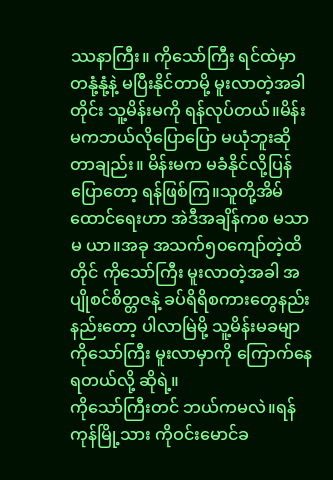ဿနာကြီး။ ကိုသော်ကြီး ရင်ထဲမှာ တနုံ့နုံ့နဲ့ မပြီးနိုင်တာမို့ မူးလာတဲ့အခါတိုင်း သူ့မိန်းမကို ရန်လုပ်တယ်။မိန်းမကဘယ်လိုပြောပြော မယုံဘူးဆို တာချည်း။ မိန်းမက မခံနိုင်လို့ပြန်ပြောတော့ ရန်ဖြစ်ကြ။သူတို့အိမ်ထောင်ရေးဟာ အဲဒီအချိန်ကစ မသာမ ယာ။အခု အသက်၅၀ကျော်တဲ့ထိတိုင် ကိုသော်ကြီး မူးလာတဲ့အခါ အပျိုစင်စိတ္တဇနဲ့ ခပ်ရိရိစကားတွေနည်း နည်းတော့ ပါလာမြဲမို့ သူ့မိန်းမခမျာ ကိုသော်ကြီး မူးလာမှာကို ကြောက်နေရတယ်လို့ ဆိုရဲ့။
ကိုသော်ကြီးတင် ဘယ်ကမလဲ။ရန်ကုန်မြို့သား ကိုဝင်းမောင်ခ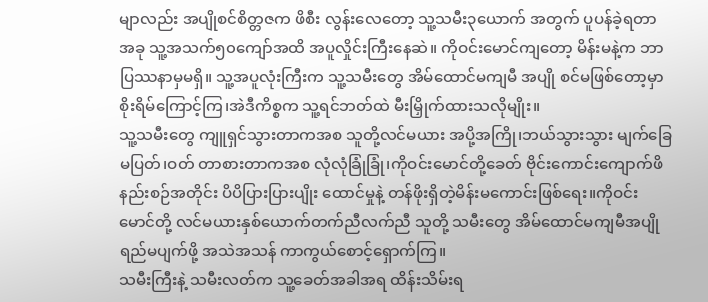မျာလည်း အပျိုစင်စိတ္တဇက ဖိစီး လွန်းလေတော့ သူ့သမီး၃ယောက် အတွက် ပူပန်ခဲ့ရတာ အခု သူ့အသက်၅၀ကျော်အထိ အပူလှိုင်းကြီးနေဆဲ။ ကိုဝင်းမောင်ကျတော့ မိန်းမနဲ့က ဘာပြဿနာမှမရှိ။ သူ့အပူလုံးကြီးက သူ့သမီးတွေ အိမ်ထောင်မကျမီ အပျို စင်မဖြစ်တော့မှာ စိုးရိမ်ကြောင့်ကြ၊အဲဒီကိစ္စက သူ့ရင်ဘတ်ထဲ မီးမြှိုက်ထားသလိုမျိုး။
သူ့သမီးတွေ ကျူရှင်သွားတာကအစ သူတို့လင်မယား အပို့အကြို၊ဘယ်သွားသွား မျက်ခြေမပြတ်၊ဝတ် တာစားတာကအစ လုံလုံခြုံခြုံ၊ကိုဝင်းမောင်တို့ခေတ် ဗိုင်းကောင်းကျောက်ဖိနည်းစဉ်အတိုင်း ပိပိပြားပြားပျိုး ထောင်မှုနဲ့ တန်ဖိုးရှိတဲ့မိန်းမကောင်းဖြစ်ရေး။ကိုဝင်းမောင်တို့ လင်မယားနှစ်ယောက်တက်ညီလက်ညီ သူတို့ သမီးတွေ အိမ်ထောင်မကျမီအပျိုရည်မပျက်ဖို့ အသဲအသန် ကာကွယ်စောင့်ရှောက်ကြ။
သမီးကြီးနဲ့ သမီးလတ်က သူ့ခေတ်အခါအရ ထိန်းသိမ်းရ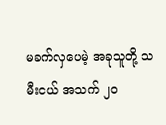မခက်လှပေမဲ့ အခုသူတို့ သမီးငယ် အသက် ၂၀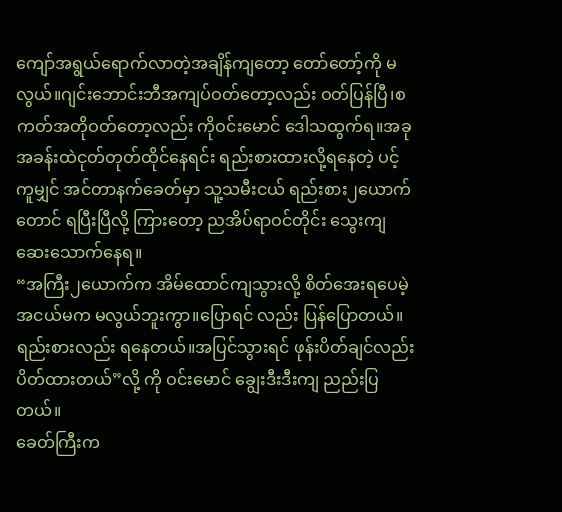ကျော်အရွယ်ရောက်လာတဲ့အချိန်ကျတော့ တော်တော့်ကို မလွယ်။ဂျင်းဘောင်းဘီအကျပ်ဝတ်တော့လည်း ဝတ်ပြန်ပြီ၊စကတ်အတိုဝတ်တော့လည်း ကိုဝင်းမောင် ဒေါသထွက်ရ။အခု အခန်းထဲငုတ်တုတ်ထိုင်နေရင်း ရည်းစားထားလို့ရနေတဲ့ ပင့်ကူမျှင် အင်တာနက်ခေတ်မှာ သူ့သမီးငယ် ရည်းစား၂ယောက်တောင် ရပြီးပြီလို့ ကြားတော့ ညအိပ်ရာဝင်တိုင်း သွေးကျဆေးသောက်နေရ။
“အကြီး၂ယောက်က အိမ်ထောင်ကျသွားလို့ စိတ်အေးရပေမဲ့ အငယ်မက မလွယ်ဘူးကွာ။ပြောရင် လည်း ပြန်ပြောတယ်။ရည်းစားလည်း ရနေတယ်။အပြင်သွားရင် ဖုန်းပိတ်ချင်လည်း ပိတ်ထားတယ်”လို့ ကို ဝင်းမောင် ချွေးဒီးဒီးကျ ညည်းပြတယ်။
ခေတ်ကြီးက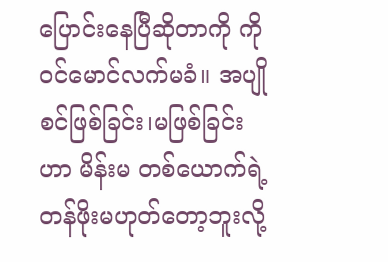ပြောင်းနေပြီဆိုတာကို ကိုဝင်မောင်လက်မခံ။ အပျိုစင်ဖြစ်ခြင်း၊မဖြစ်ခြင်းဟာ မိန်းမ တစ်ယောက်ရဲ့တန်ဖိုးမဟုတ်တော့ဘူးလို့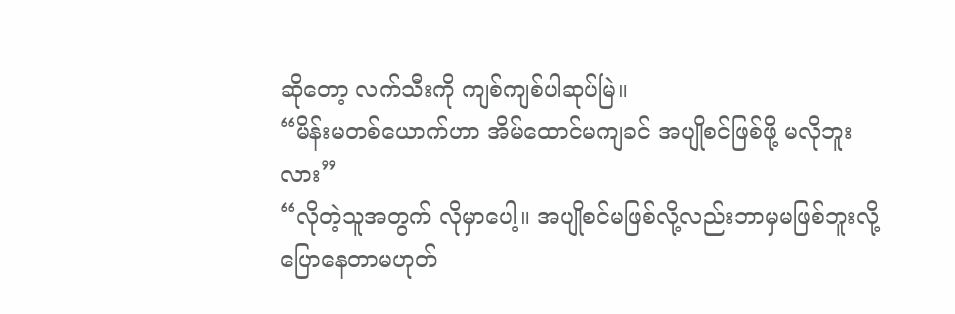ဆိုတော့ လက်သီးကို ကျစ်ကျစ်ပါဆုပ်မြဲ။
“မိန်းမတစ်ယောက်ဟာ အိမ်ထောင်မကျခင် အပျိုစင်ဖြစ်ဖို့ မလိုဘူးလား”
“လိုတဲ့သူအတွက် လိုမှာပေါ့။ အပျိုစင်မဖြစ်လို့လည်းဘာမှမဖြစ်ဘူးလို့ ပြောနေတာမဟုတ်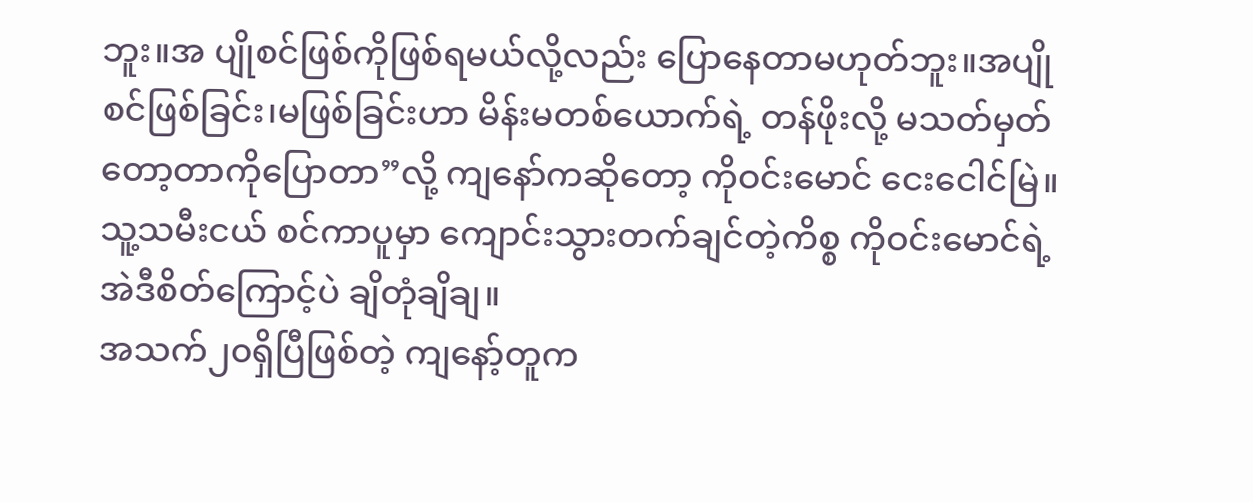ဘူး။အ ပျိုစင်ဖြစ်ကိုဖြစ်ရမယ်လို့လည်း ပြောနေတာမဟုတ်ဘူး။အပျိုစင်ဖြစ်ခြင်း၊မဖြစ်ခြင်းဟာ မိန်းမတစ်ယောက်ရဲ့ တန်ဖိုးလို့ မသတ်မှတ်တော့တာကိုပြောတာ”လို့ ကျနော်ကဆိုတော့ ကိုဝင်းမောင် ငေးငေါင်မြဲ။
သူ့သမီးငယ် စင်ကာပူမှာ ကျောင်းသွားတက်ချင်တဲ့ကိစ္စ ကိုဝင်းမောင်ရဲ့ အဲဒီစိတ်ကြောင့်ပဲ ချိတုံချိချ။
အသက်၂၀ရှိပြီဖြစ်တဲ့ ကျနော့်တူက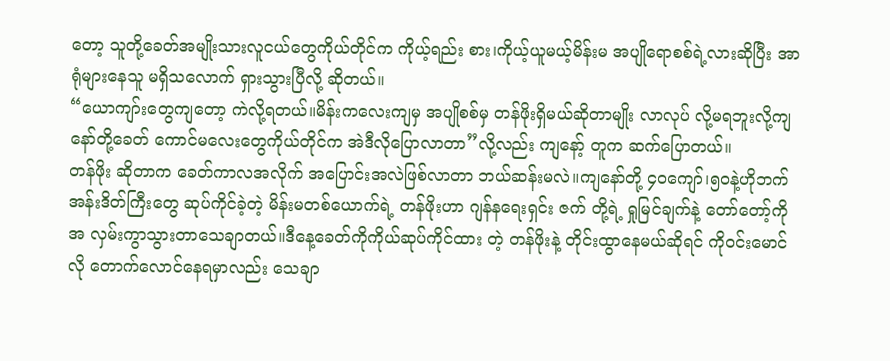တော့ သူတို့ခေတ်အမျိုးသားလူငယ်တွေကိုယ်တိုင်က ကိုယ့်ရည်း စား၊ကိုယ့်ယူမယ့်မိန်းမ အပျိုရောစစ်ရဲ့လားဆိုပြီး အာရုံများနေသူ မရှိသလောက် ရှားသွားပြီလို့ ဆိုတယ်။
“ယောကျာ်းတွေကျတော့ ကဲလို့ရတယ်။မိန်းကလေးကျမှ အပျိုစစ်မှ တန်ဖိုးရှိမယ်ဆိုတာမျိုး လာလုပ် လို့မရဘူးလို့ကျနော်တို့ခေတ် ကောင်မလေးတွေကိုယ်တိုင်က အဲဒီလိုပြောလာတာ”လို့လည်း ကျနော့် တူက ဆက်ပြောတယ်။
တန်ဖိုး ဆိုတာက ခေတ်ကာလအလိုက် အပြောင်းအလဲဖြစ်လာတာ ဘယ်ဆန်းမလဲ။ကျနော်တို့ ၄၀ကျော်၊၅၀နဲ့ဟိုဘက် အန်းဒိတ်ကြီးတွေ ဆုပ်ကိုင်ခဲ့တဲ့ မိန်းမတစ်ယောက်ရဲ့ တန်ဖိုးဟာ ဂျန်နရေးရှင်း ဇက် တို့ရဲ့ ရှုမြင်ချက်နဲ့ တော်တော့်ကိုအ လှမ်းကွာသွားတာသေချာတယ်။ဒီနေ့ခေတ်ကိုကိုယ်ဆုပ်ကိုင်ထား တဲ့ တန်ဖိုးနဲ့ တိုင်းထွာနေမယ်ဆိုရင် ကိုဝင်းမောင်လို တောက်လောင်နေရမှာလည်း သေချာ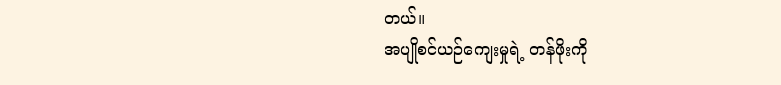တယ်။
အပျိုစင်ယဉ်ကျေးမှုရဲ့ တန်ဖိုးကို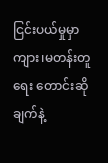ငြင်းပယ်မှုမှာ ကျား၊မတန်းတူရေး တောင်းဆိုချက်နဲ့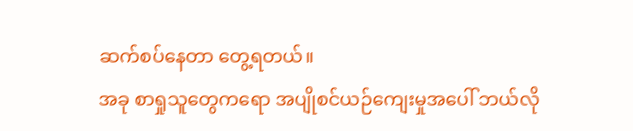ဆက်စပ်နေတာ တွေ့ရတယ်။
အခု စာရှုသူတွေကရော အပျိုစင်ယဉ်ကျေးမှုအပေါ် ဘယ်လို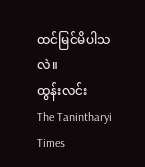ထင်မြင်မိပါသလဲ။
ထွန်းလင်း
The Tanintharyi Times